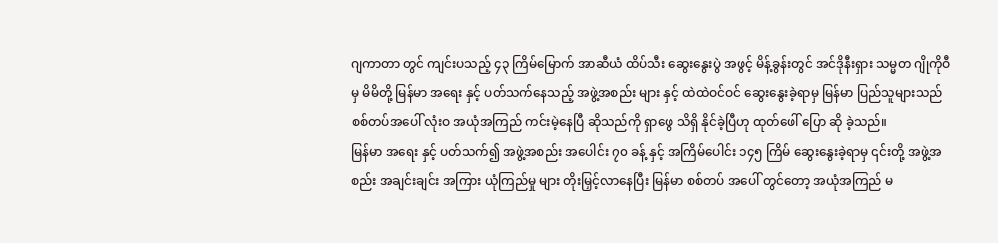ဂျကာတာ တွင် ကျင်းပသည့် ၄၃ ကြိမ်မြောက် အာဆီယံ ထိပ်သီး ဆွေးနွေးပွဲ အဖွင့် မိန့်ခွန်းတွင် အင်ဒိုနီးရှား သမ္မတ ဂျိုကိုဝီ မှ မိမိတို့ မြန်မာ အရေး နှင့် ပတ်သက်နေသည့် အဖွဲ့အစည်း များ နှင့် ထဲထဲဝင်ဝင် ဆွေးနွေးခဲ့ရာမှ မြန်မာ ပြည်သူများသည် စစ်တပ်အပေါ် လုံးဝ အယုံအကြည် ကင်းမဲ့နေပြီ ဆိုသည်ကို ရှာဖွေ သိရှိ နိုင်ခဲ့ပြီဟု ထုတ်ဖေါ် ပြော ဆို ခဲ့သည်။
မြန်မာ အရေး နှင့် ပတ်သက်၍ အဖွဲ့အစည်း အပေါင်း ၇၀ ခန့် နှင့် အကြိမ်ပေါင်း ၁၄၅ ကြိမ် ဆွေးနွေးခဲ့ရာမှ ၎င်းတို့ အဖွဲ့အစည်း အချင်းချင်း အကြား ယုံကြည်မှု များ တိုးမြှင့်လာနေပြီး မြန်မာ စစ်တပ် အပေါ် တွင်တော့ အယုံအကြည် မ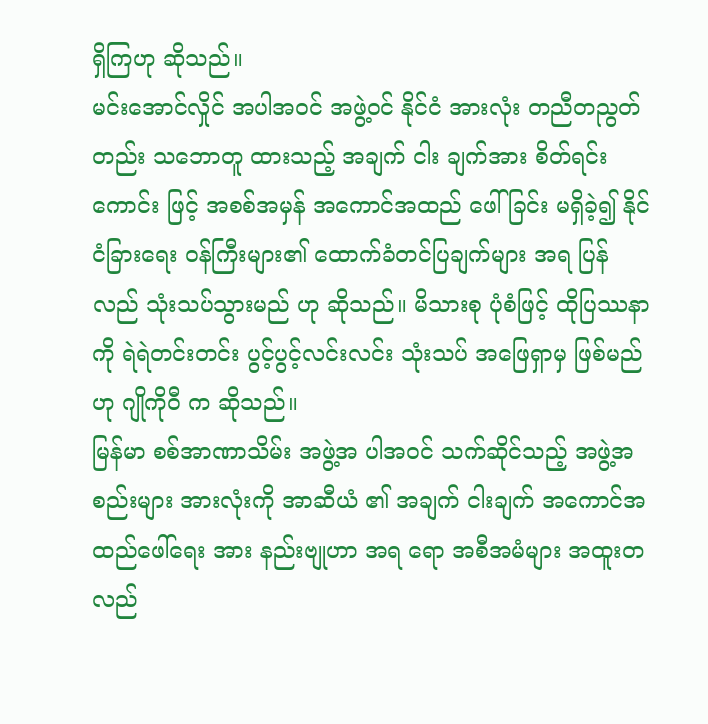ရှိကြဟု ဆိုသည်။
မင်းအောင်လှိုင် အပါအဝင် အဖွဲ့ဝင် နိုင်ငံ အားလုံး တညီတညွတ်တည်း သဘောတူ ထားသည့် အချက် ငါး ချက်အား စိတ်ရင်းကောင်း ဖြင့် အစစ်အမှန် အကောင်အထည် ဖေါ်ခြင်း မရှိခဲ့၍ နိုင်ငံခြားရေး ဝန်ကြီးများ၏ ထောက်ခံတင်ပြချက်များ အရ ပြန်လည် သုံးသပ်သွားမည် ဟု ဆိုသည်။ မိသားစု ပုံစံဖြင့် ထိုပြဿနာ ကို ရဲရဲတင်းတင်း ပွင့်ပွင့်လင်းလင်း သုံးသပ် အဖြေရှာမှ ဖြစ်မည်ဟု ဂျိုကိုဝီ က ဆိုသည်။
မြန်မာ စစ်အာဏာသိမ်း အဖွဲ့အ ပါအဝင် သက်ဆိုင်သည့် အဖွဲ့အစည်းများ အားလုံးကို အာဆီယံ ၏ အချက် ငါးချက် အကောင်အထည်ဖေါ်ရေး အား နည်းဗျုဟာ အရ ရော အစီအမံများ အထူးတလည်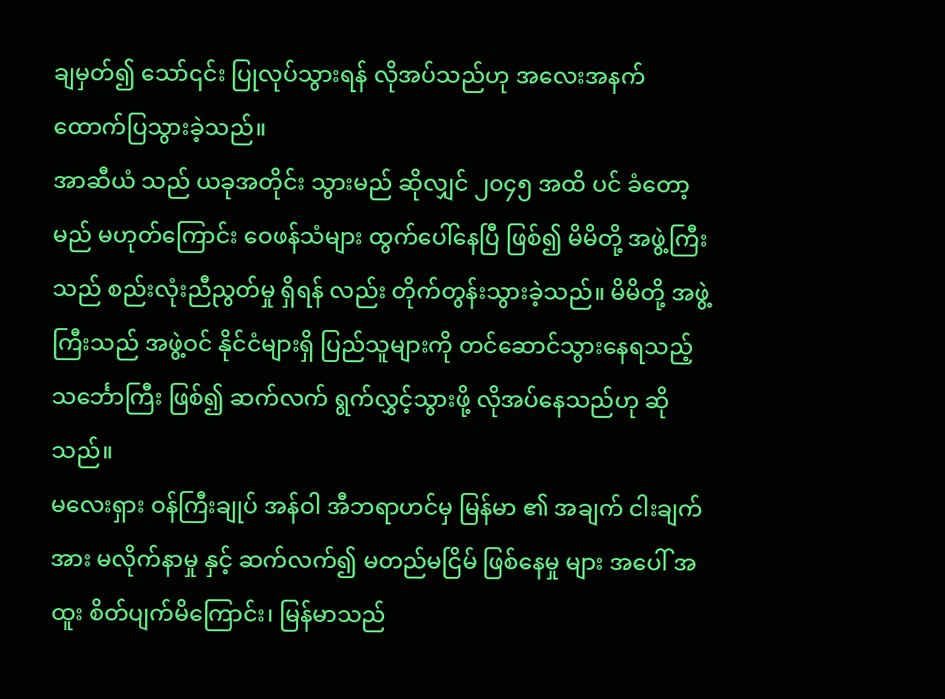ချမှတ်၍ သော်၎င်း ပြုလုပ်သွားရန် လိုအပ်သည်ဟု အလေးအနက် ထောက်ပြသွားခဲ့သည်။
အာဆီယံ သည် ယခုအတိုင်း သွားမည် ဆိုလျှင် ၂၀၄၅ အထိ ပင် ခံတော့မည် မဟုတ်ကြောင်း ဝေဖန်သံများ ထွက်ပေါ်နေပြီ ဖြစ်၍ မိမိတို့ အဖွဲ့ကြီးသည် စည်းလုံးညီညွတ်မှု ရှိရန် လည်း တိုက်တွန်းသွားခဲ့သည်။ မိမိတို့ အဖွဲ့ကြီးသည် အဖွဲ့ဝင် နိုင်ငံများရှိ ပြည်သူများကို တင်ဆောင်သွားနေရသည့် သင်္ဘောကြီး ဖြစ်၍ ဆက်လက် ရွက်လွှင့်သွားဖို့ လိုအပ်နေသည်ဟု ဆိုသည်။
မလေးရှား ဝန်ကြီးချုပ် အန်ဝါ အီဘရာဟင်မှ မြန်မာ ၏ အချက် ငါးချက် အား မလိုက်နာမှု နှင့် ဆက်လက်၍ မတည်မငြိမ် ဖြစ်နေမှု များ အပေါ် အထူး စိတ်ပျက်မိကြောင်း၊ မြန်မာသည်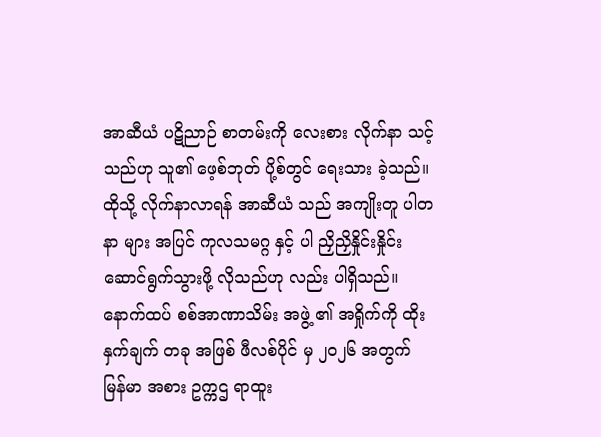အာဆီယံ ပဋိညာဉ် စာတမ်းကို လေးစား လိုက်နာ သင့်သည်ဟု သူ၏ ဖေ့စ်ဘုတ် ပို့စ်တွင် ရေးသား ခဲ့သည်။
ထိုသို့ လိုက်နာလာရန် အာဆီယံ သည် အကျိုးတူ ပါတနာ များ အပြင် ကုလသမဂ္ဂ နှင့် ပါ ညှိညှိနှိုင်းနှိုင်း ဆောင်ရွက်သွားဖို့ လိုသည်ဟု လည်း ပါရှိသည်။
နောက်ထပ် စစ်အာဏာသိမ်း အဖွဲ့ ၏ အရှိုက်ကို ထိုးနှက်ချက် တခု အဖြစ် ဖီလစ်ပိုင် မှ ၂၀၂၆ အတွက် မြန်မာ အစား ဥက္ကဌ ရာထူး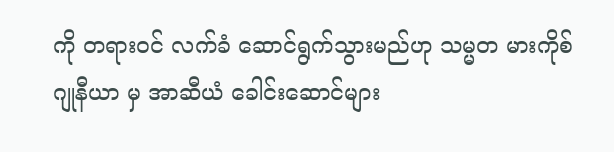ကို တရားဝင် လက်ခံ ဆောင်ရွက်သွားမည်ဟု သမ္မတ မားကိုစ် ဂျုနီယာ မှ အာဆီယံ ခေါင်းဆောင်များ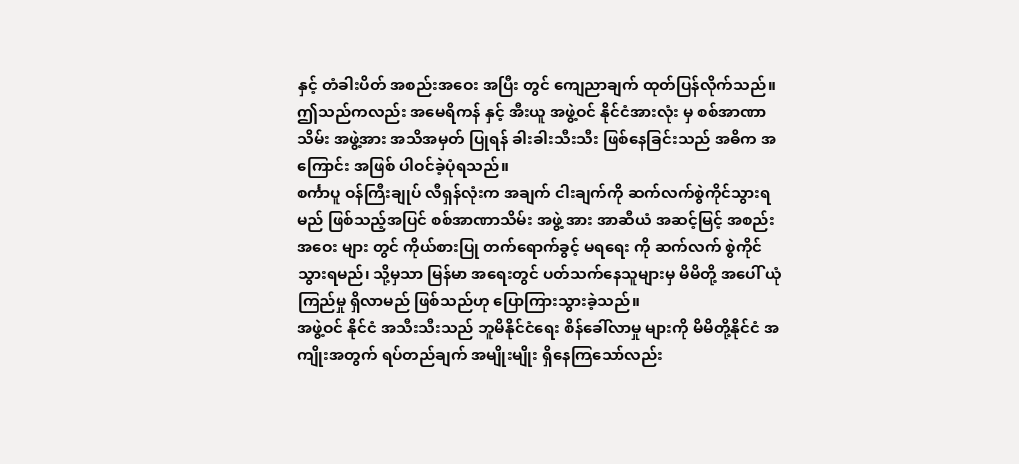နှင့် တံခါးပိတ် အစည်းအဝေး အပြီး တွင် ကျေညာချက် ထုတ်ပြန်လိုက်သည်။ ဤသည်ကလည်း အမေရိကန် နှင့် အီးယူ အဖွဲ့ဝင် နိုင်ငံအားလုံး မှ စစ်အာဏာသိမ်း အဖွဲ့အား အသိအမှတ် ပြုရန် ခါးခါးသီးသီး ဖြစ်နေခြင်းသည် အဓိက အကြောင်း အဖြစ် ပါဝင်ခဲ့ပုံရသည်။
စင်္ကာပူ ဝန်ကြီးချုပ် လီရှန်လုံးက အချက် ငါးချက်ကို ဆက်လက်စွဲကိုင်သွားရမည် ဖြစ်သည့်အပြင် စစ်အာဏာသိမ်း အဖွဲ့ အား အာဆီယံ အဆင့်မြင့် အစည်းအဝေး များ တွင် ကိုယ်စားပြု တက်ရောက်ခွင့် မရရေး ကို ဆက်လက် စွဲကိုင်သွားရမည်၊ သို့မှသာ မြန်မာ အရေးတွင် ပတ်သက်နေသူများမှ မိမိတို့ အပေါ် ယုံကြည်မှု ရှိလာမည် ဖြစ်သည်ဟု ပြောကြားသွားခဲ့သည်။
အဖွဲ့ဝင် နိုင်ငံ အသီးသီးသည် ဘူမိနိုင်ငံရေး စိန်ခေါ်လာမှု များကို မိမိတို့နိုင်ငံ အကျိုးအတွက် ရပ်တည်ချက် အမျိုးမျိုး ရှိနေကြသော်လည်း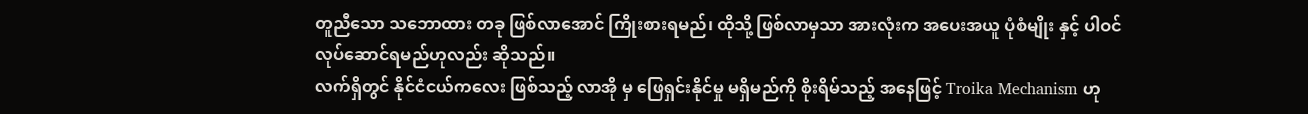တူညီသော သဘောထား တခု ဖြစ်လာအောင် ကြိုးစားရမည်၊ ထိုသို့ ဖြစ်လာမှသာ အားလုံးက အပေးအယူ ပုံစံမျိုး နှင့် ပါဝင်လုပ်ဆောင်ရမည်ဟုလည်း ဆိုသည်။
လက်ရှိတွင် နိုင်ငံငယ်ကလေး ဖြစ်သည့် လာအို မှ ဖြေရှင်းနိုင်မှု မရှိမည်ကို စိုးရိမ်သည့် အနေဖြင့် Troika Mechanism ဟု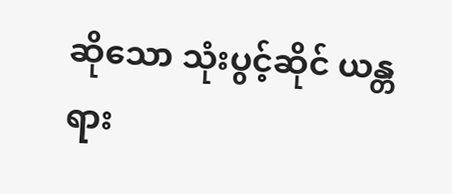ဆိုသော သုံးပွင့်ဆိုင် ယန္တရား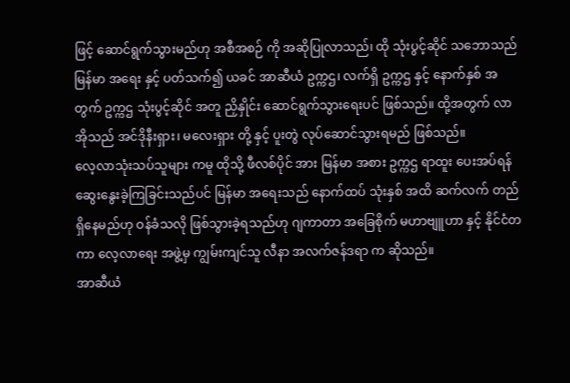ဖြင့် ဆောင်ရွက်သွားမည်ဟု အစီအစဉ် ကို အဆိုပြုလာသည်၊ ထို သုံးပွင့်ဆိုင် သဘောသည် မြန်မာ အရေး နှင့် ပတ်သက်၍ ယခင် အာဆီယံ ဥက္ကဌ၊ လက်ရှိ ဥက္ကဌ နှင့် နောက်နှစ် အတွက် ဥက္ကဌ သုံးပွင့်ဆိုင် အတူ ညှိနှိုင်း ဆောင်ရွက်သွားရေးပင် ဖြစ်သည်။ ထို့အတွက် လာအိုသည် အင်ဒိုနီးရှား၊ မလေးရှား တို့ နှင့် ပူးတွဲ လုပ်ဆောင်သွားရမည် ဖြစ်သည်။
လေ့လာသုံးသပ်သူများ ကမူ ထိုသို့ ဖီလစ်ပိုင် အား မြန်မာ အစား ဥက္ကဌ ရာထူး ပေးအပ်ရန် ဆွေးနွေးခဲ့ကြခြင်းသည်ပင် မြန်မာ အရေးသည် နောက်ထပ် သုံးနှစ် အထိ ဆက်လက် တည်ရှိနေမည်ဟု ဝန်ခံသလို ဖြစ်သွားခဲ့ရသည်ဟု ဂျကာတာ အခြေစိုက် မဟာဗျူဟာ နှင့် နိုင်ငံတကာ လေ့လာရေး အဖွဲ့မှ ကျွမ်းကျင်သူ လီနာ အလက်ဇန်ဒရာ က ဆိုသည်။
အာဆီယံ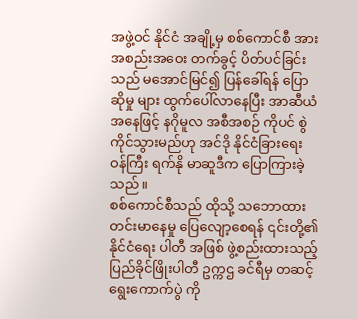အဖွဲ့ဝင် နိုင်ငံ အချို့မှ စစ်ကောင်စီ အား အစည်းအဝေး တက်ခွင့် ပိတ်ပင်ခြင်း သည် မအောင်မြင်၍ ပြန်ခေါ်ရန် ပြောဆိုမှု များ ထွက်ပေါ်လာနေပြီး အာဆီယံ အနေဖြင့် နဂိုမူလ အစီအစဉ် ကိုပင် စွဲကိုင်သွားမည်ဟု အင်ဒို နိုင်ငံခြားရေး ဝန်ကြီး ရက်နို မာဆူဒီက ပြောကြားခဲ့သည်။
စစ်ကောင်စီသည် ထိုသို့ သဘောထား တင်းမာနေမှု ပြေလျော့စေရန် ၎င်းတို့၏ နိုင်ငံရေး ပါတီ အဖြစ် ဖွဲ့စည်းထားသည့် ပြည်ခိုင်ဖြိုးပါတီ ဥက္ကဌ ခင်ရီမှ တဆင့် ရွေးကောက်ပွဲ ကို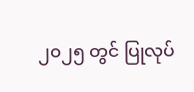၂၀၂၅ တွင် ပြုလုပ်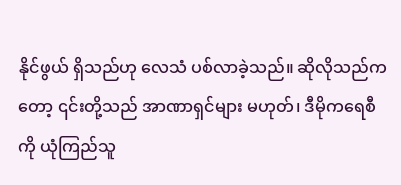နိုင်ဖွယ် ရှိသည်ဟု လေသံ ပစ်လာခဲ့သည်။ ဆိုလိုသည်ကတော့ ၎င်းတို့သည် အာဏာရှင်များ မဟုတ်၊ ဒီမိုကရေစီ ကို ယုံကြည်သူ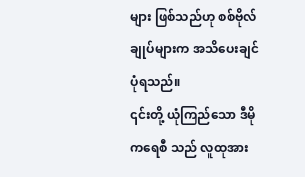များ ဖြစ်သည်ဟု စစ်ဗိုလ်ချုပ်များက အသိပေးချင်ပုံရသည်။
၎င်းတို့ ယုံကြည်သော ဒီမိုကရေစီ သည် လူထုအား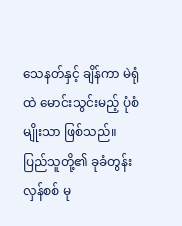သေနတ်နှင့် ချိန်ကာ မဲရုံထဲ မောင်းသွင်းမည့် ပုံစံမျိုးသာ ဖြစ်သည်။
ပြည်သူတို့၏ ခုခံတွန်းလှန်စစ် မု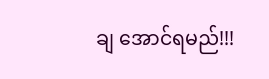ချ အောင်ရမည်!!!